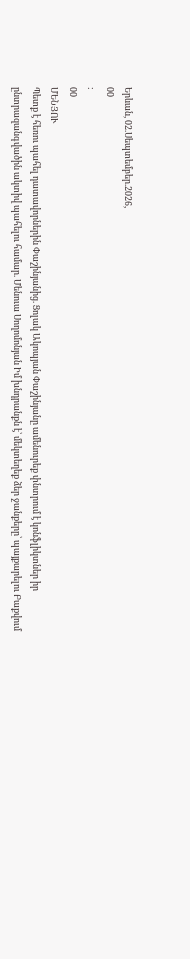Երևան, 02.Սեպտեմբեր.2026,
00
:
00
ՄԵՆՅՈՒ
Պետք է հեռու պահել դատավորներին Փաշինյանից. Ցոլակ Ակոպյան Փաշինյանը ամենուրեք փնտրում է կոնֆլիկտներ իր ընտրազանգվածին ակտիվ պահելու համար. Մենուա Սողոմոնյան Իմ խնդրանքն է՝ մեկտեղեք ձեր ջանքերը՝ պայքարելու Բաքվում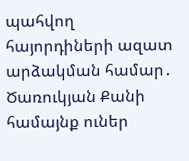պահվող հայորդիների ազատ արձակման համար․ Ծառուկյան Քանի համայնք ուներ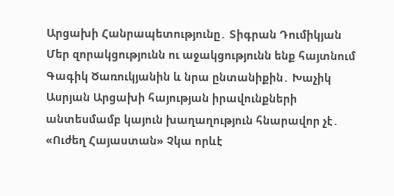Արցախի Հանրապետությունը․ Տիգրան Դումիկյան Մեր զորակցությունն ու աջակցությունն ենք հայտնում Գագիկ Ծառուկյանին և նրա ընտանիքին․ Խաչիկ Ասրյան Արցախի հայության իրավունքների անտեսմամբ կայուն խաղաղություն հնարավոր չէ․ «Ուժեղ Հայաստան» Չկա որևէ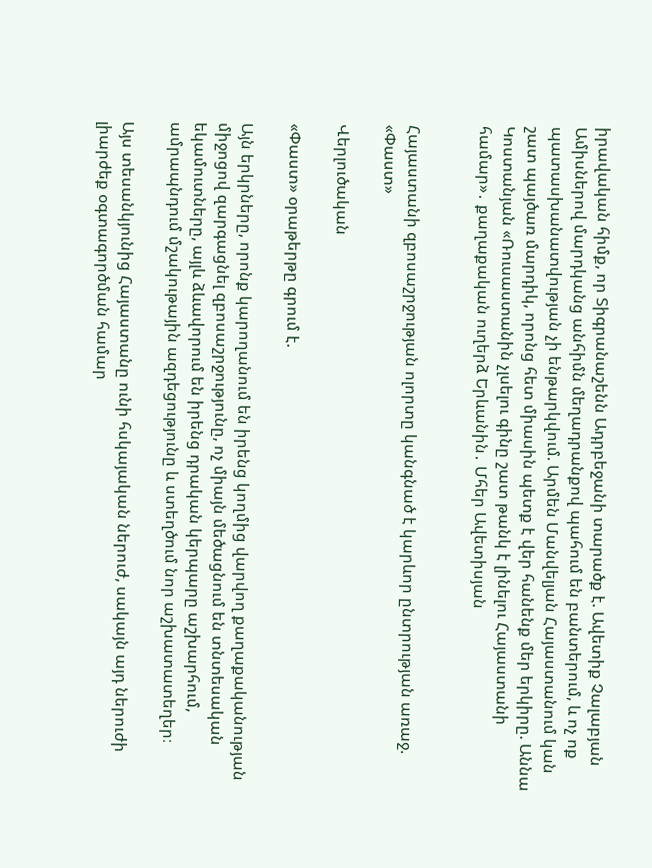իրավական հիմք, որ Տիգրանաշենն Ադրբեջանի տարածք է. Ավետիք Չալաբյան Ամիսներով մարդկանց անհիմն մեղադրանքով պահում են բանտերում, և ոչ ոք պատասխանատվության չի ենթարկվում. Արմեն Մանվելյան Հայաստանում կան շատ պայծառ մարդիկ, որոնց հետ միասին պետք է վեր հանենք մեր երկիրը. Աննա Կոստանյան «Ռուսաստանին չլսելու գինը շատ թանկ է լինելու Հայաստանի համար»․ քաղաքական ուղերձ Երևանին․ Մհեր Ավետիսյան


Հայաստանի զբոսաշրջության ոլորտը կանգնած է կարևոր ընտրության առաջ. «Փաստ»

Վերլուծական

«Փաստ» օրաթերթը գրում է.

Այն երկրները, որոնք կարողանում են իրենց կողմից վարվող քաղաքականության միջոցով զարգացնել զբոսաշրջությունը, ոչ միայն մեծացնում են տնտեսական եկամուտները, այլև ձևավորում են իրենց դրական կերպարը աշխարհում, ամրապնդում մշակութային ազդեցությունը և ստեղծում նոր աշխատատեղեր։

Այս տեսանկյունից Հայաստանը ունի հսկայական ներուժ, սակայն այդ ներուժի լիարժեք օգտագործման համար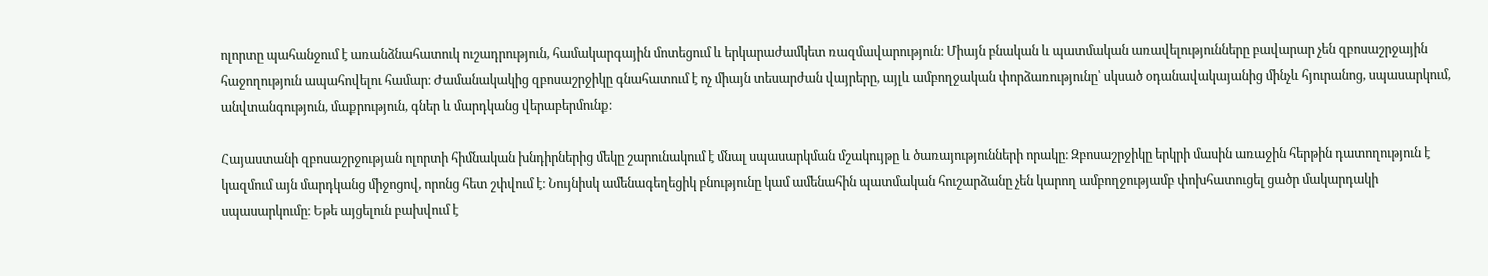ոլորտը պահանջում է առանձնահատուկ ուշադրություն, համակարգային մոտեցում և երկարաժամկետ ռազմավարություն։ Միայն բնական և պատմական առավելությունները բավարար չեն զբոսաշրջային հաջողություն ապահովելու համար։ Ժամանակակից զբոսաշրջիկը գնահատում է ոչ միայն տեսարժան վայրերը, այլև ամբողջական փորձառությունը՝ սկսած օդանավակայանից մինչև հյուրանոց, սպասարկում, անվտանգություն, մաքրություն, գներ և մարդկանց վերաբերմունք։

Հայաստանի զբոսաշրջության ոլորտի հիմնական խնդիրներից մեկը շարունակում է մնալ սպասարկման մշակույթը և ծառայությունների որակը։ Զբոսաշրջիկը երկրի մասին առաջին հերթին դատողություն է կազմում այն մարդկանց միջոցով, որոնց հետ շփվում է։ Նույնիսկ ամենագեղեցիկ բնությունը կամ ամենահին պատմական հուշարձանը չեն կարող ամբողջությամբ փոխհատուցել ցածր մակարդակի սպասարկումը։ Եթե այցելուն բախվում է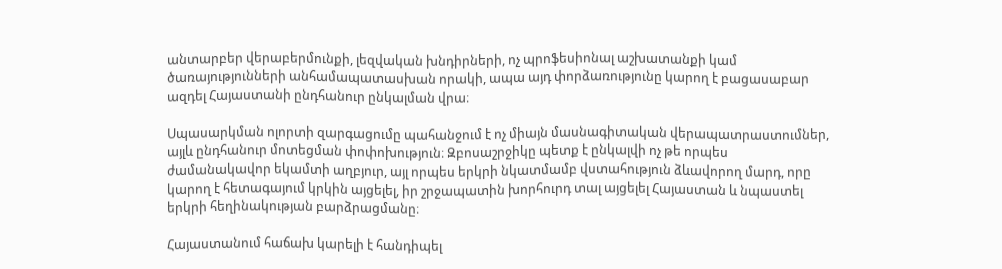անտարբեր վերաբերմունքի, լեզվական խնդիրների, ոչ պրոֆեսիոնալ աշխատանքի կամ ծառայությունների անհամապատասխան որակի, ապա այդ փորձառությունը կարող է բացասաբար ազդել Հայաստանի ընդհանուր ընկալման վրա։

Սպասարկման ոլորտի զարգացումը պահանջում է ոչ միայն մասնագիտական վերապատրաստումներ, այլև ընդհանուր մոտեցման փոփոխություն։ Զբոսաշրջիկը պետք է ընկալվի ոչ թե որպես ժամանակավոր եկամտի աղբյուր, այլ որպես երկրի նկատմամբ վստահություն ձևավորող մարդ, որը կարող է հետագայում կրկին այցելել, իր շրջապատին խորհուրդ տալ այցելել Հայաստան և նպաստել երկրի հեղինակության բարձրացմանը։

Հայաստանում հաճախ կարելի է հանդիպել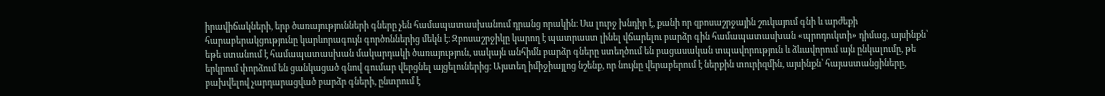իրավիճակների, երբ ծառայությունների գները չեն համապատասխանում դրանց որակին։ Սա լուրջ խնդիր է, քանի որ զբոսաշրջային շուկայում գնի և արժեքի հարաբերակցությունը կարևորագույն գործոններից մեկն է։ Զբոսաշրջիկը կարող է պատրաստ լինել վճարելու բարձր գին համապատասխան «պրոդուկտի» դիմաց, այսինքն՝ եթե ստանում է համապատասխան մակարդակի ծառայություն, սակայն անհիմն բարձր գները ստեղծում են բացասական տպավորություն և ձևավորում այն ընկալումը, թե երկրում փորձում են ցանկացած գնով գումար վերցնել այցելուներից։ Այստեղ իմիջիայլոց նշենք, որ նույնը վերաբերում է ներքին տուրիզմին, այսինքն՝ հայաստանցիները, բախվելով չարդարացված բարձր գների, ընտրում է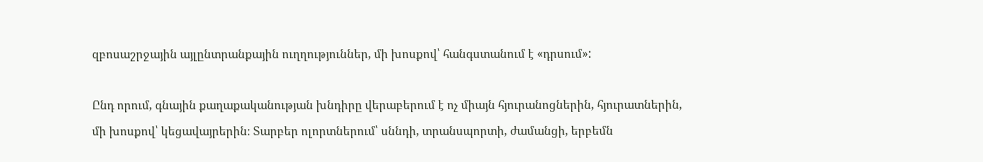զբոսաշրջային այլընտրանքային ուղղություններ, մի խոսքով՝ հանգստանում է «դրսում»:

Ընդ որում, գնային քաղաքականության խնդիրը վերաբերում է ոչ միայն հյուրանոցներին, հյուրատներին, մի խոսքով՝ կեցավայրերին։ Տարբեր ոլորտներում՝ սննդի, տրանսպորտի, ժամանցի, երբեմն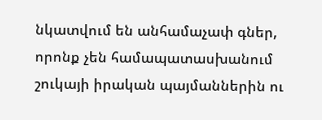նկատվում են անհամաչափ գներ, որոնք չեն համապատասխանում շուկայի իրական պայմաններին ու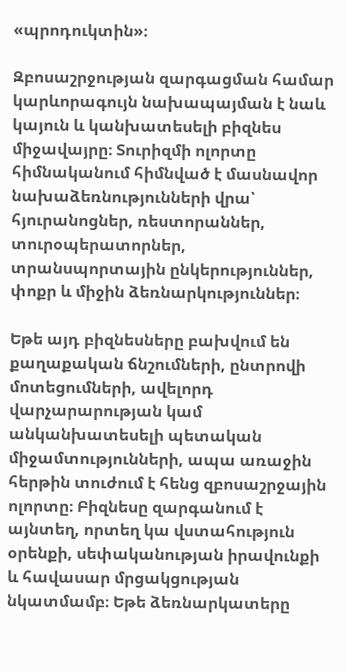«պրոդուկտին»։

Զբոսաշրջության զարգացման համար կարևորագույն նախապայման է նաև կայուն և կանխատեսելի բիզնես միջավայրը։ Տուրիզմի ոլորտը հիմնականում հիմնված է մասնավոր նախաձեռնությունների վրա՝ հյուրանոցներ, ռեստորաններ, տուրօպերատորներ, տրանսպորտային ընկերություններ, փոքր և միջին ձեռնարկություններ։

Եթե այդ բիզնեսները բախվում են քաղաքական ճնշումների, ընտրովի մոտեցումների, ավելորդ վարչարարության կամ անկանխատեսելի պետական միջամտությունների, ապա առաջին հերթին տուժում է հենց զբոսաշրջային ոլորտը։ Բիզնեսը զարգանում է այնտեղ, որտեղ կա վստահություն օրենքի, սեփականության իրավունքի և հավասար մրցակցության նկատմամբ։ Եթե ձեռնարկատերը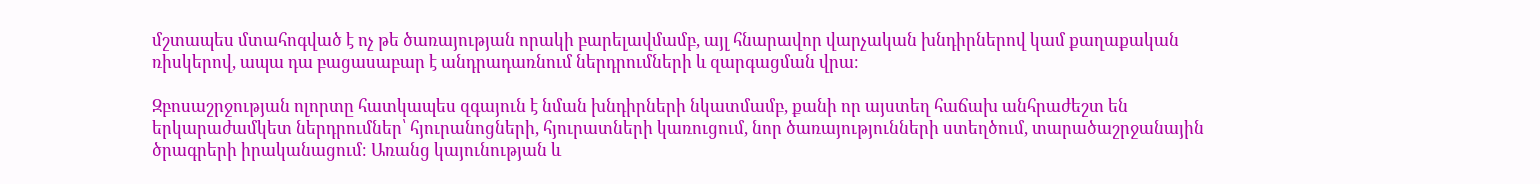մշտապես մտահոգված է ոչ թե ծառայության որակի բարելավմամբ, այլ հնարավոր վարչական խնդիրներով կամ քաղաքական ռիսկերով, ապա դա բացասաբար է անդրադառնում ներդրումների և զարգացման վրա։

Զբոսաշրջության ոլորտը հատկապես զգայուն է նման խնդիրների նկատմամբ, քանի որ այստեղ հաճախ անհրաժեշտ են երկարաժամկետ ներդրումներ՝ հյուրանոցների, հյուրատների կառուցում, նոր ծառայությունների ստեղծում, տարածաշրջանային ծրագրերի իրականացում։ Առանց կայունության և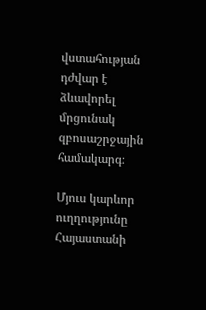վստահության դժվար է ձևավորել մրցունակ զբոսաշրջային համակարգ։

Մյուս կարևոր ուղղությունը Հայաստանի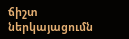ճիշտ ներկայացումն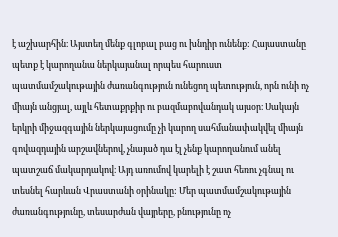է աշխարհին։ Այստեղ մենք գլոբալ բաց ու խնդիր ունենք: Հայաստանը պետք է կարողանա ներկայանալ որպես հարուստ պատմամշակութային ժառանգություն ունեցող պետություն, որն ունի ոչ միայն անցյալ, այլև հետաքրքիր ու բազմաբովանդակ այսօր։ Սակայն երկրի միջազգային ներկայացումը չի կարող սահմանափակվել միայն գովազդային արշավներով, չնայած դա էլ չենք կարողանում անել պատշաճ մակարդակով։ Այդ առումով կարելի է շատ հեռու չգնալ ու տեսնել հարևան Վրաստանի օրինակը: Մեր պատմամշակութային ժառանգությունը, տեսարժան վայրերը, բնությունը ոչ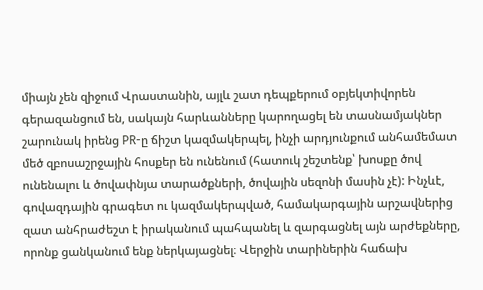միայն չեն զիջում Վրաստանին, այլև շատ դեպքերում օբյեկտիվորեն գերազանցում են, սակայն հարևանները կարողացել են տասնամյակներ շարունակ իրենց PR-ը ճիշտ կազմակերպել, ինչի արդյունքում անհամեմատ մեծ զբոսաշրջային հոսքեր են ունենում (հատուկ շեշտենք՝ խոսքը ծով ունենալու և ծովափնյա տարածքների, ծովային սեզոնի մասին չէ): Ինչևէ, գովազդային գրագետ ու կազմակերպված, համակարգային արշավներից զատ անհրաժեշտ է իրականում պահպանել և զարգացնել այն արժեքները, որոնք ցանկանում ենք ներկայացնել։ Վերջին տարիներին հաճախ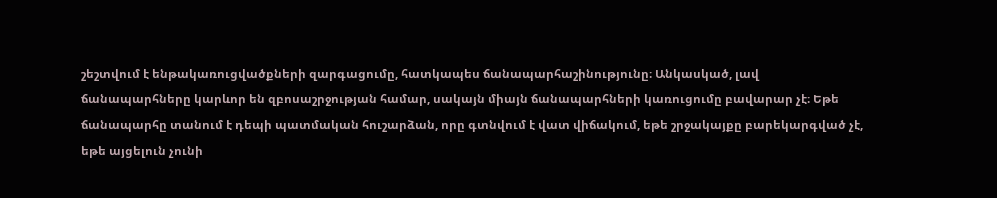շեշտվում է ենթակառուցվածքների զարգացումը, հատկապես ճանապարհաշինությունը։ Անկասկած, լավ ճանապարհները կարևոր են զբոսաշրջության համար, սակայն միայն ճանապարհների կառուցումը բավարար չէ։ Եթե ճանապարհը տանում է դեպի պատմական հուշարձան, որը գտնվում է վատ վիճակում, եթե շրջակայքը բարեկարգված չէ, եթե այցելուն չունի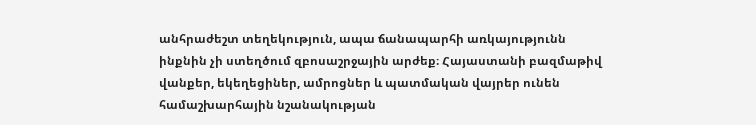անհրաժեշտ տեղեկություն, ապա ճանապարհի առկայությունն ինքնին չի ստեղծում զբոսաշրջային արժեք։ Հայաստանի բազմաթիվ վանքեր, եկեղեցիներ, ամրոցներ և պատմական վայրեր ունեն համաշխարհային նշանակության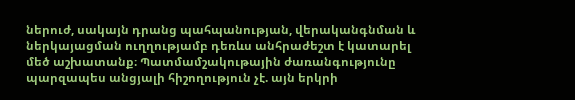ներուժ, սակայն դրանց պահպանության, վերականգնման և ներկայացման ուղղությամբ դեռևս անհրաժեշտ է կատարել մեծ աշխատանք։ Պատմամշակութային ժառանգությունը պարզապես անցյալի հիշողություն չէ. այն երկրի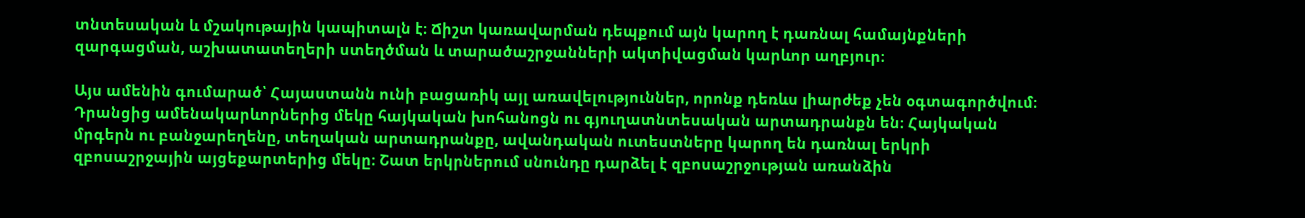տնտեսական և մշակութային կապիտալն է։ Ճիշտ կառավարման դեպքում այն կարող է դառնալ համայնքների զարգացման, աշխատատեղերի ստեղծման և տարածաշրջանների ակտիվացման կարևոր աղբյուր։

Այս ամենին գումարած՝ Հայաստանն ունի բացառիկ այլ առավելություններ, որոնք դեռևս լիարժեք չեն օգտագործվում։ Դրանցից ամենակարևորներից մեկը հայկական խոհանոցն ու գյուղատնտեսական արտադրանքն են։ Հայկական մրգերն ու բանջարեղենը, տեղական արտադրանքը, ավանդական ուտեստները կարող են դառնալ երկրի զբոսաշրջային այցեքարտերից մեկը։ Շատ երկրներում սնունդը դարձել է զբոսաշրջության առանձին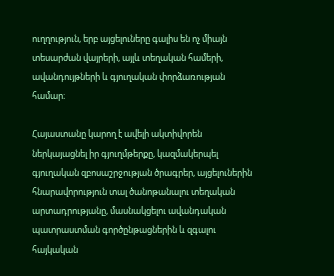ուղղություն, երբ այցելուները գալիս են ոչ միայն տեսարժան վայրերի, այլև տեղական համերի, ավանդույթների և գյուղական փորձառության համար։

Հայաստանը կարող է ավելի ակտիվորեն ներկայացնել իր գյուղմթերքը, կազմակերպել գյուղական զբոսաշրջության ծրագրեր, այցելուներին հնարավորություն տալ ծանոթանալու տեղական արտադրությանը, մասնակցելու ավանդական պատրաստման գործընթացներին և զգալու հայկական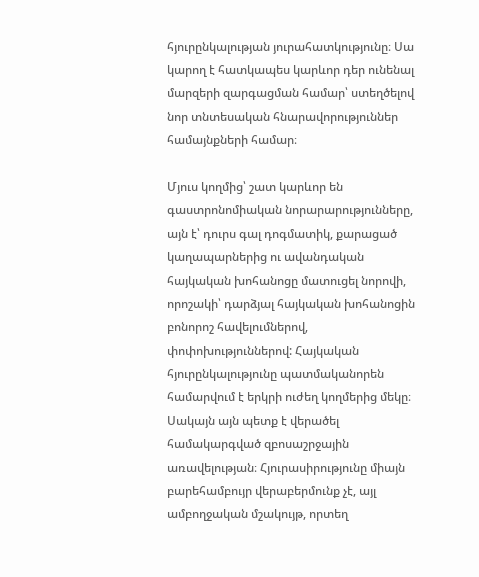հյուրընկալության յուրահատկությունը։ Սա կարող է հատկապես կարևոր դեր ունենալ մարզերի զարգացման համար՝ ստեղծելով նոր տնտեսական հնարավորություններ համայնքների համար։

Մյուս կողմից՝ շատ կարևոր են գաստրոնոմիական նորարարությունները, այն է՝ դուրս գալ դոգմատիկ, քարացած կաղապարներից ու ավանդական հայկական խոհանոցը մատուցել նորովի, որոշակի՝ դարձյալ հայկական խոհանոցին բոնորոշ հավելումներով, փոփոխություններով: Հայկական հյուրընկալությունը պատմականորեն համարվում է երկրի ուժեղ կողմերից մեկը։ Սակայն այն պետք է վերածել համակարգված զբոսաշրջային առավելության։ Հյուրասիրությունը միայն բարեհամբույր վերաբերմունք չէ, այլ ամբողջական մշակույթ, որտեղ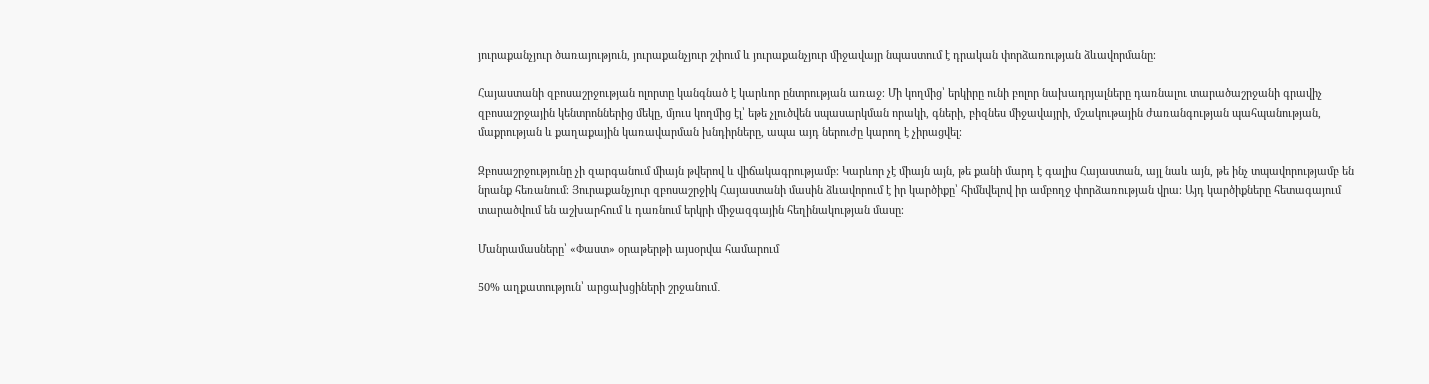յուրաքանչյուր ծառայություն, յուրաքանչյուր շփում և յուրաքանչյուր միջավայր նպաստում է դրական փորձառության ձևավորմանը։

Հայաստանի զբոսաշրջության ոլորտը կանգնած է կարևոր ընտրության առաջ։ Մի կողմից՝ երկիրը ունի բոլոր նախադրյալները դառնալու տարածաշրջանի գրավիչ զբոսաշրջային կենտրոններից մեկը, մյուս կողմից էլ՝ եթե չլուծվեն սպասարկման որակի, գների, բիզնես միջավայրի, մշակութային ժառանգության պահպանության, մաքրության և քաղաքային կառավարման խնդիրները, ապա այդ ներուժը կարող է չիրացվել։

Զբոսաշրջությունը չի զարգանում միայն թվերով և վիճակագրությամբ։ Կարևոր չէ միայն այն, թե քանի մարդ է գալիս Հայաստան, այլ նաև այն, թե ինչ տպավորությամբ են նրանք հեռանում։ Յուրաքանչյուր զբոսաշրջիկ Հայաստանի մասին ձևավորում է իր կարծիքը՝ հիմնվելով իր ամբողջ փորձառության վրա։ Այդ կարծիքները հետագայում տարածվում են աշխարհում և դառնում երկրի միջազգային հեղինակության մասը։

Մանրամասները՝ «Փաստ» օրաթերթի այսօրվա համարում

50% աղքատություն՝ արցախցիների շրջանում․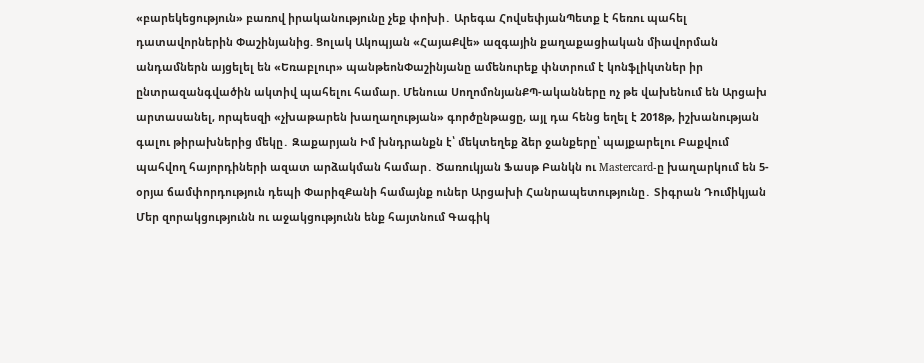«բարեկեցություն» բառով իրականությունը չեք փոխի․ Արեգա ՀովսեփյանՊետք է հեռու պահել դատավորներին Փաշինյանից. Ցոլակ Ակոպյան «ՀայաՔվե» ազգային քաղաքացիական միավորման անդամներն այցելել են «Եռաբլուր» պանթեոնՓաշինյանը ամենուրեք փնտրում է կոնֆլիկտներ իր ընտրազանգվածին ակտիվ պահելու համար. Մենուա ՍողոմոնյանՔՊ-ականները ոչ թե վախենում են Արցախ արտասանել, որպեսզի «չխաթարեն խաղաղության» գործընթացը, այլ դա հենց եղել է 2018թ, իշխանության գալու թիրախներից մեկը․ Զաքարյան Իմ խնդրանքն է՝ մեկտեղեք ձեր ջանքերը՝ պայքարելու Բաքվում պահվող հայորդիների ազատ արձակման համար․ Ծառուկյան Ֆասթ Բանկն ու Mastercard-ը խաղարկում են 5-օրյա ճամփորդություն դեպի ՓարիզՔանի համայնք ուներ Արցախի Հանրապետությունը․ Տիգրան Դումիկյան Մեր զորակցությունն ու աջակցությունն ենք հայտնում Գագիկ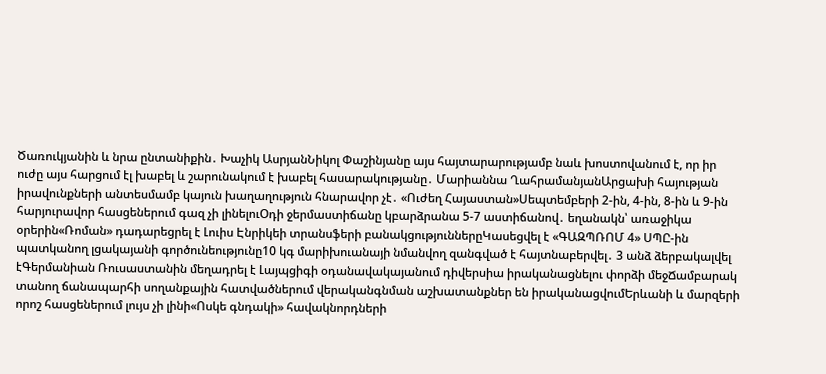Ծառուկյանին և նրա ընտանիքին․ Խաչիկ ԱսրյանՆիկոլ Փաշինյանը այս հայտարարությամբ նաև խոստովանում է, որ իր ուժը այս հարցում էլ խաբել և շարունակում է խաբել հասարակությանը․ Մարիաննա ՂահրամանյանԱրցախի հայության իրավունքների անտեսմամբ կայուն խաղաղություն հնարավոր չէ․ «Ուժեղ Հայաստան»Սեպտեմբերի 2-ին, 4-ին, 8-ին և 9-ին հարյուրավոր հասցեներում գազ չի լինելուՕդի ջերմաստիճանը կբարձրանա 5-7 աստիճանով․ եղանակն՝ առաջիկա օրերին«Ռոման» դադարեցրել է Լուիս Էնրիկեի տրանսֆերի բանակցություններըԿասեցվել է «ԳԱԶՊՌՈՄ 4» ՍՊԸ-ին պատկանող լցակայանի գործունեությունը10 կգ մարիխուանայի նմանվող զանգված է հայտնաբերվել․ 3 անձ ձերբակալվել էԳերմանիան Ռուսաստանին մեղադրել է Լայպցիգի օդանավակայանում դիվերսիա իրականացնելու փորձի մեջՃամբարակ տանող ճանապարհի սողանքային հատվածներում վերականգնման աշխատանքներ են իրականացվումԵրևանի և մարզերի որոշ հասցեներում լույս չի լինի«Ոսկե գնդակի» հավակնորդների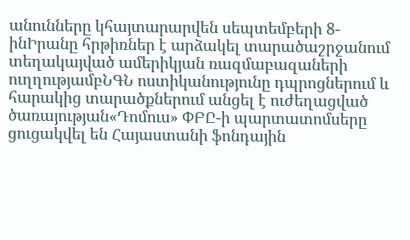անունները կհայտարարվեն սեպտեմբերի 8-ինԻրանը հրթիռներ է արձակել տարածաշրջանում տեղակայված ամերիկյան ռազմաբազաների ուղղությամբՆԳՆ ոստիկանությունը դպրոցներում և հարակից տարածքներում անցել է ուժեղացված ծառայության«Դոմուս» ՓԲԸ-ի պարտատոմսերը ցուցակվել են Հայաստանի ֆոնդային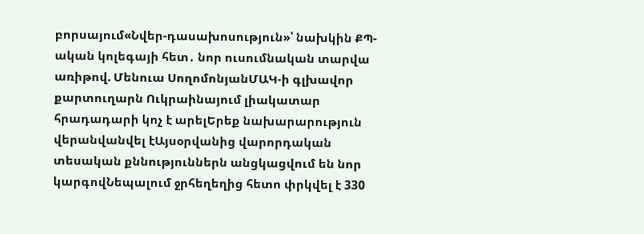բորսայում«Նվեր-դասախոսություն»՝ նախկին ՔՊ-ական կոլեգայի հետ․ նոր ուսումնական տարվա առիթով. Մենուա ՍողոմոնյանՄԱԿ-ի գլխավոր քարտուղարն Ուկրաինայում լիակատար հրադադարի կոչ է արելԵրեք նախարարություն վերանվանվել էԱյսօրվանից վարորդական տեսական քննություններն անցկացվում են նոր կարգովՆեպալում ջրհեղեղից հետո փրկվել է 330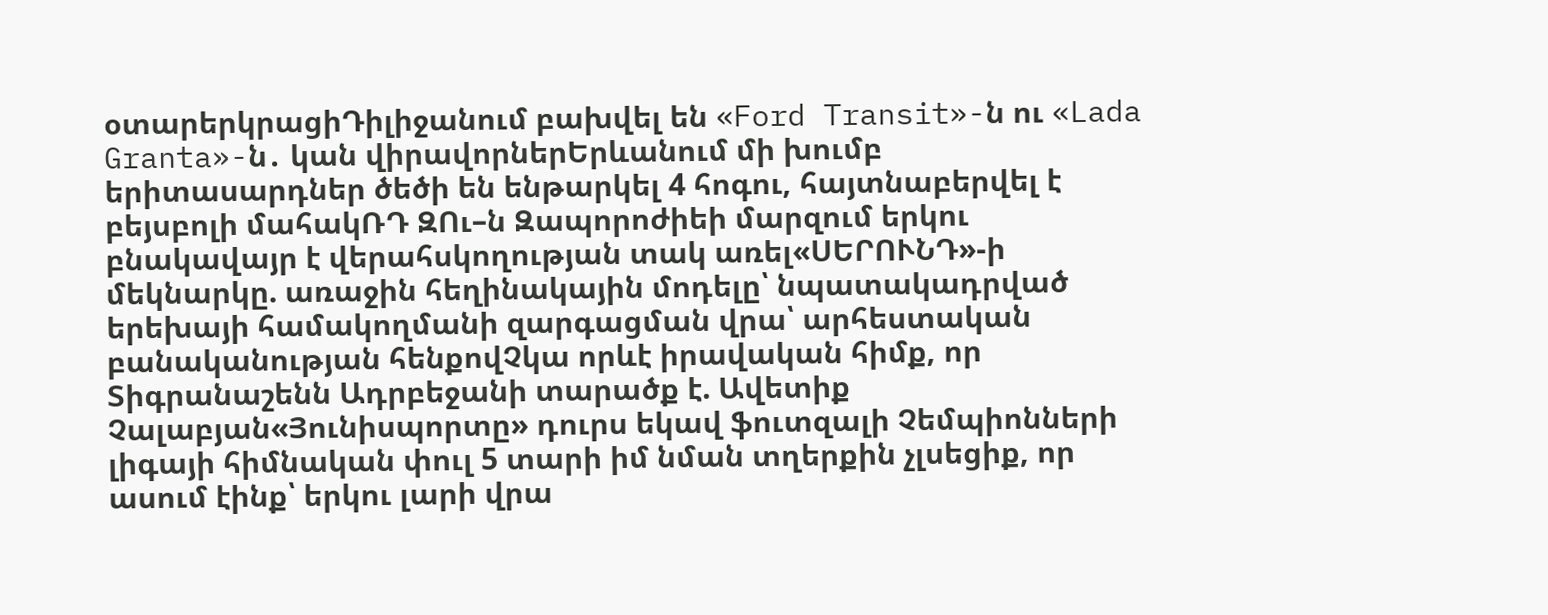օտարերկրացիԴիլիջանում բախվել են «Ford Transit»-ն ու «Lada Granta»-ն․ կան վիրավորներԵրևանում մի խումբ երիտասարդներ ծեծի են ենթարկել 4 հոգու, հայտնաբերվել է բեյսբոլի մահակՌԴ ԶՈւ–ն Զապորոժիեի մարզում երկու բնակավայր է վերահսկողության տակ առել«ՍԵՐՈՒՆԴ»-ի մեկնարկը. առաջին հեղինակային մոդելը՝ նպատակադրված երեխայի համակողմանի զարգացման վրա՝ արհեստական բանականության հենքովՉկա որևէ իրավական հիմք, որ Տիգրանաշենն Ադրբեջանի տարածք է. Ավետիք Չալաբյան«Յունիսպորտը» դուրս եկավ ֆուտզալի Չեմպիոնների լիգայի հիմնական փուլ 5 տարի իմ նման տղերքին չլսեցիք, որ ասում էինք՝ երկու լարի վրա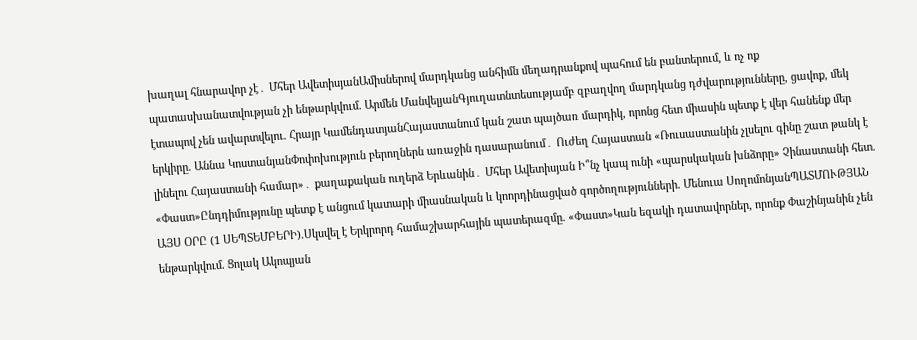խաղալ հնարավոր չէ․ Մհեր ԱվետիսյանԱմիսներով մարդկանց անհիմն մեղադրանքով պահում են բանտերում, և ոչ ոք պատասխանատվության չի ենթարկվում. Արմեն ՄանվելյանԳյուղատնտեսությամբ զբաղվող մարդկանց դժվարությունները, ցավոք, մեկ էտապով չեն ավարտվելու. Հրայր ԿամենդատյանՀայաստանում կան շատ պայծառ մարդիկ, որոնց հետ միասին պետք է վեր հանենք մեր երկիրը. Աննա ԿոստանյանՓոփոխություն բերողներն առաջին դասարանում․ Ուժեղ Հայաստան «Ռուսաստանին չլսելու գինը շատ թանկ է լինելու Հայաստանի համար»․ քաղաքական ուղերձ Երևանին․ Մհեր Ավետիսյան Ի՞նչ կապ ունի «պարսկական խնձորը» Չինաստանի հետ. «Փաստ»Ընդդիմությունը պետք է անցում կատարի միասնական և կոորդինացված գործողությունների. Մենուա ՍողոմոնյանՊԱՏՄՈՒԹՅԱՆ ԱՅՍ ՕՐԸ (1 ՍԵՊՏԵՄԲԵՐԻ).Սկսվել է Երկրորդ համաշխարհային պատերազմը. «Փաստ»Կան եզակի դատավորներ, որոնք Փաշինյանին չեն ենթարկվում. Ցոլակ Ակոպյան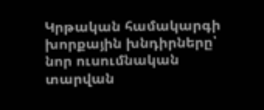Կրթական համակարգի խորքային խնդիրները՝ նոր ուսումնական տարվան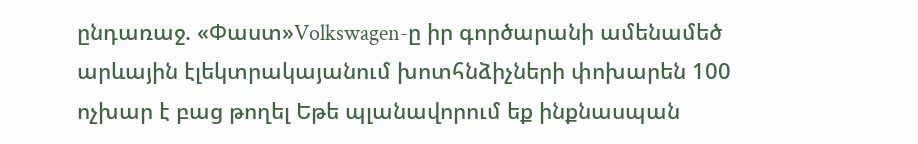ընդառաջ. «Փաստ»Volkswagen-ը իր գործարանի ամենամեծ արևային էլեկտրակայանում խոտհնձիչների փոխարեն 100 ոչխար է բաց թողել Եթե պլանավորում եք ինքնասպան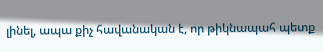լինել, ապա քիչ հավանական է, որ թիկնապահ պետք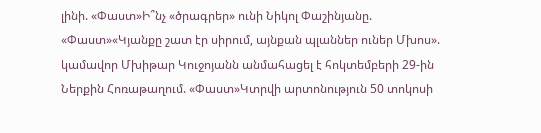լինի. «Փաստ»Ի՞նչ «ծրագրեր» ունի Նիկոլ Փաշինյանը. «Փաստ»«Կյանքը շատ էր սիրում, այնքան պլաններ ուներ Մխոս». կամավոր Մխիթար Կուջոյանն անմահացել է հոկտեմբերի 29-ին Ներքին Հոռաթաղում. «Փաստ»Կտրվի արտոնություն 50 տոկոսի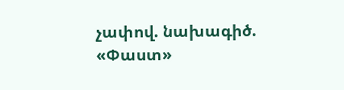չափով. նախագիծ. «Փաստ»